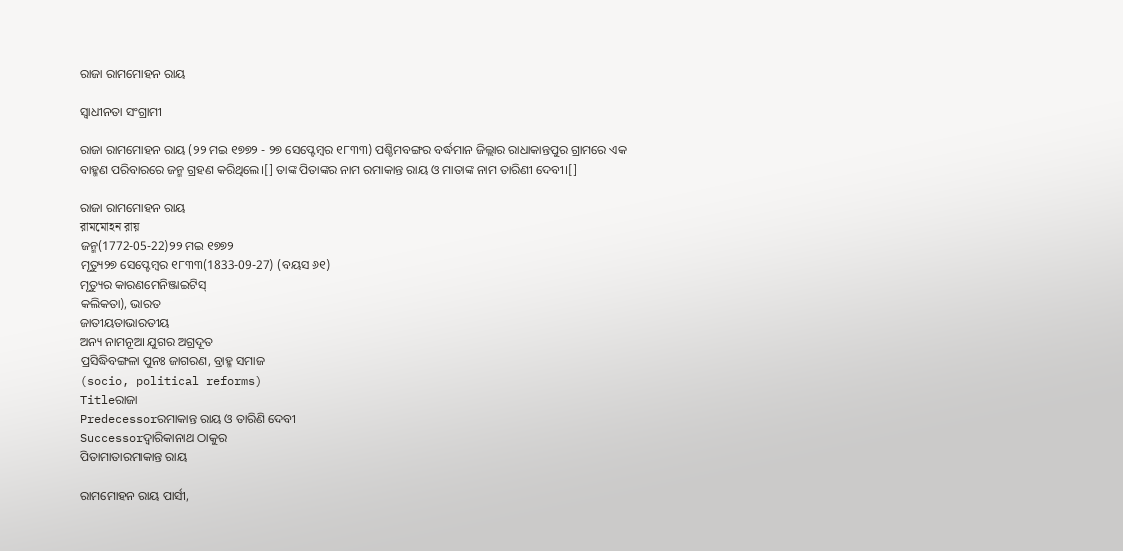ରାଜା ରାମମୋହନ ରାୟ

ସ୍ୱାଧୀନତା ସଂଗ୍ରାମୀ

ରାଜା ରାମମୋହନ ରାୟ (୨୨ ମଇ ୧୭୭୨ - ୨୭ ସେପ୍ଟେମ୍ବର ୧୮୩୩) ପଶ୍ଚିମବଙ୍ଗର ବର୍ଦ୍ଧମାନ ଜିଲ୍ଲାର ରାଧାକାନ୍ତପୁର ଗ୍ରାମରେ ଏକ ବାହ୍ମଣ ପରିବାରରେ ଜନ୍ମ ଗ୍ରହଣ କରିଥିଲେ।[] ତାଙ୍କ ପିତାଙ୍କର ନାମ ରମାକାନ୍ତ ରାୟ ଓ ମାତାଙ୍କ ନାମ ତାରିଣୀ ଦେବୀ।[]

ରାଜା ରାମମୋହନ ରାୟ
রামমোহন রায়
ଜନ୍ମ(1772-05-22)୨୨ ମଇ ୧୭୭୨
ମୃତ୍ୟୁ୨୭ ସେପ୍ଟେମ୍ବର ୧୮୩୩(1833-09-27) (ବୟସ ୬୧)
ମୃତ୍ୟୁର କାରଣମେନିଞ୍ଜାଇଟିସ୍
କଲିକତା), ଭାରତ
ଜାତୀୟତାଭାରତୀୟ
ଅନ୍ୟ ନାମନୂଆ ଯୁଗର ଅଗ୍ରଦୂତ
ପ୍ରସିଦ୍ଧିବଙ୍ଗଳା ପୁନଃ ଜାଗରଣ, ବ୍ରାହ୍ମ ସମାଜ
(socio, political reforms)
Titleରାଜା
Predecessorରମାକାନ୍ତ ରାୟ ଓ ତାରିଣି ଦେବୀ
Successorଦ୍ୱାରିକାନାଥ ଠାକୁର
ପିତାମାତାରମାକାନ୍ତ ରାୟ

ରାମମୋହନ ରାୟ ପାର୍ସୀ,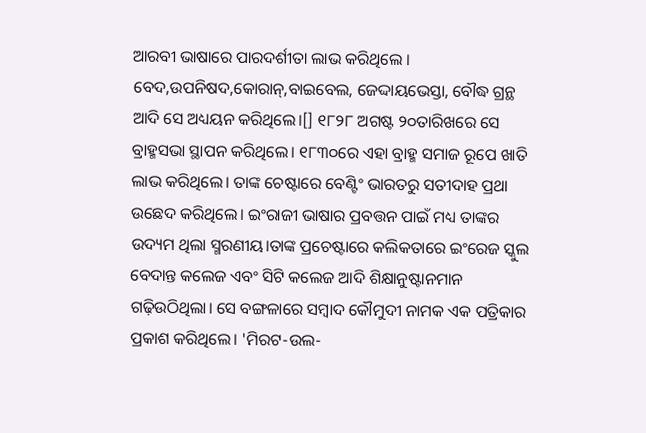ଆରବୀ ଭାଷାରେ ପାରଦର୍ଶୀତା ଲାଭ କରିଥିଲେ । ବେଦ,ଉପନିଷଦ,କୋରାନ୍,ବାଇବେଲ, ଜେଦ୍ଦାୟଭେସ୍ତା, ବୌଦ୍ଧ ଗ୍ରନ୍ଥ ଆଦି ସେ ଅଧ୍ୟୟନ କରିଥିଲେ।[] ୧୮୨୮ ଅଗଷ୍ଟ ୨୦ତାରିଖରେ ସେ ବ୍ରାହ୍ମସଭା ସ୍ଥାପନ କରିଥିଲେ। ୧୮୩୦ରେ ଏହା ବ୍ରାହ୍ମ ସମାଜ ରୂପେ ଖାତି ଲାଭ କରିଥିଲେ। ତାଙ୍କ ଚେଷ୍ଟାରେ ବେଣ୍ଟିଂ ଭାରତରୁ ସତୀଦାହ ପ୍ରଥା ଉଛେଦ କରିଥିଲେ। ଇଂରାଜୀ ଭାଷାର ପ୍ରବତ୍ତନ ପାଇଁ ମଧ୍ୟ ତାଙ୍କର ଉଦ୍ୟମ ଥିଲା ସ୍ମରଣୀୟ।ତାଙ୍କ ପ୍ରଚେଷ୍ଟାରେ କଲିକତାରେ ଇଂରେଜ ସ୍କୁଲ ବେଦାନ୍ତ କଲେଜ ଏବଂ ସିଟି କଲେଜ ଆଦି ଶିକ୍ଷାନୁଷ୍ଟାନମାନ ଗଢ଼ିଉଠିଥିଲା। ସେ ବଙ୍ଗଳାରେ ସମ୍ବାଦ କୌମୁଦୀ ନାମକ ଏକ ପତ୍ରିକାର ପ୍ରକାଶ କରିଥିଲେ। 'ମିରଟ-ଉଲ-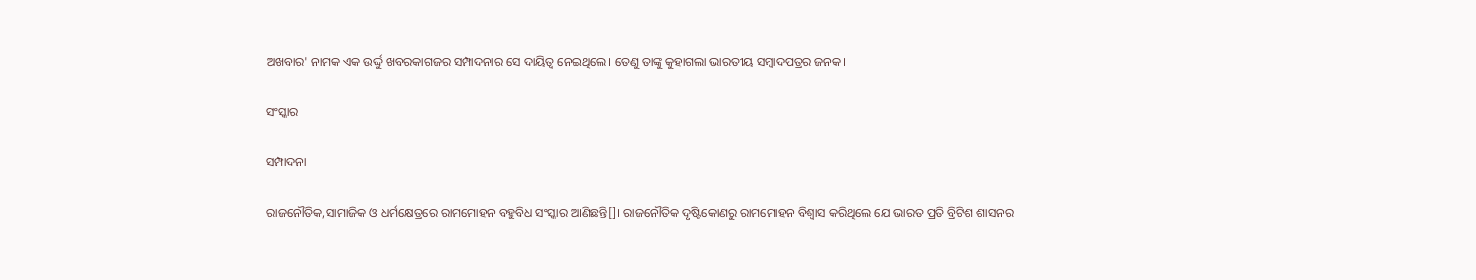ଅଖବାର' ନାମକ ଏକ ଉର୍ଦ୍ଦୁ ଖବରକାଗଜର ସମ୍ପାଦନାର ସେ ଦାୟିତ୍ୱ ନେଇଥିଲେ। ତେଣୁ ତାଙ୍କୁ କୁହାଗଲା ଭାରତୀୟ ସମ୍ବାଦପତ୍ରର ଜନକ।

ସଂସ୍କାର

ସମ୍ପାଦନା

ରାଜନୌତିକ,ସାମାଜିକ ଓ ଧର୍ମକ୍ଷେତ୍ରରେ ରାମମୋହନ ବହୁବିଧ ସଂସ୍କାର ଆଣିଛନ୍ତି[]। ରାଜନୌତିକ ଦୃଷ୍ଟିକୋଣରୁ ରାମମୋହନ ବିଶ୍ୱାସ କରିଥିଲେ ଯେ ଭାରତ ପ୍ରତି ବ୍ରିଟିଶ ଶାସନର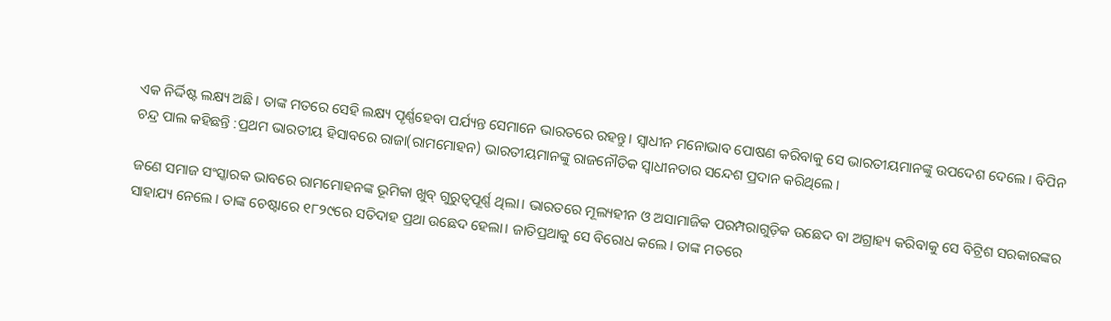ଏକ ନିର୍ଦ୍ଦିଷ୍ଟ ଲକ୍ଷ୍ୟ ଅଛି। ତାଙ୍କ ମତରେ ସେହି ଲକ୍ଷ୍ୟ ପୄର୍ଣ୍ଣହେବା ପର୍ଯ୍ୟନ୍ତ ସେମାନେ ଭାରତରେ ରହନ୍ତୁ। ସ୍ୱାଧୀନ ମନୋଭାବ ପୋଷଣ କରିବାକୁ ସେ ଭାରତୀୟମାନଙ୍କୁ ଉପଦେଶ ଦେଲେ। ବିପିନ ଚନ୍ଦ୍ର ପାଲ କହିଛନ୍ତି :ପ୍ରଥମ ଭାରତୀୟ ହିସାବରେ ରାଜା(ରାମମୋହନ) ଭାରତୀୟମାନଙ୍କୁ ରାଜନୌତିକ ସ୍ୱାଧୀନତାର ସନ୍ଦେଶ ପ୍ରଦାନ କରିଥିଲେ।

ଜଣେ ସମାଜ ସଂସ୍କାରକ ଭାବରେ ରାମମୋହନଙ୍କ ଭୂମିକା ଖୁବ୍ ଗୁରୁତ୍ୱପୂର୍ଣ୍ଣ ଥିଲା। ଭାରତରେ ମୂଲ୍ୟହୀନ ଓ ଅସାମାଜିକ ପରମ୍ପରାଗୁଡ଼ିକ ଉଛେଦ ବା ଅଗ୍ରାହ୍ୟ କରିବାକୁ ସେ ବିଟ୍ରିଶ ସରକାରଙ୍କର ସାହାଯ୍ୟ ନେଲେ। ତାଙ୍କ ଚେଷ୍ଟାରେ ୧୮୨୯ରେ ସତିଦାହ ପ୍ରଥା ଉଛେଦ ହେଲା। ଜାତିପ୍ରଥାକୁ ସେ ବିରୋଧ କଲେ। ତାଙ୍କ ମତରେ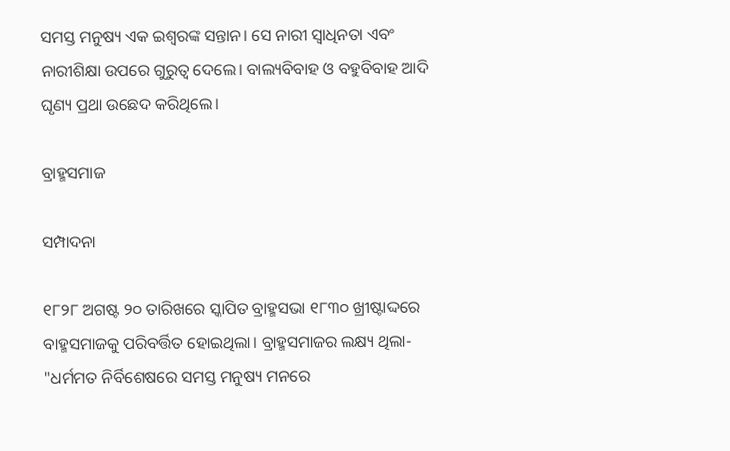ସମସ୍ତ ମନୁଷ୍ୟ ଏକ ଇଶ୍ୱରଙ୍କ ସନ୍ତାନ। ସେ ନାରୀ ସ୍ୱାଧିନତା ଏବଂ ନାରୀଶିକ୍ଷା ଉପରେ ଗୁରୁତ୍ୱ ଦେଲେ। ବାଲ୍ୟବିବାହ ଓ ବହୁବିବାହ ଆଦି ଘୃଣ୍ୟ ପ୍ରଥା ଉଛେଦ କରିଥିଲେ।

ବ୍ରାହ୍ମସମାଜ

ସମ୍ପାଦନା

୧୮୨୮ ଅଗଷ୍ଟ ୨୦ ତାରିଖରେ ସ୍କାପିତ ବ୍ରାହ୍ମସଭା ୧୮୩୦ ଖ୍ରୀଷ୍ଟାଦ୍ଦରେ ବାହ୍ମସମାଜକୁ ପରିବର୍ତ୍ତିତ ହୋଇଥିଲା। ବ୍ରାହ୍ମସମାଜର ଲକ୍ଷ୍ୟ ଥିଲା- "ଧର୍ମମତ ନିର୍ବିଶେଷରେ ସମସ୍ତ ମନୁଷ୍ୟ ମନରେ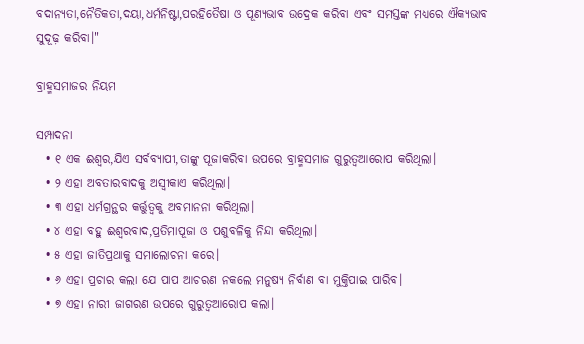ବଦାନ୍ୟତା,ନୈତିକତା,ଦୟା,ଧର୍ମନିଷ୍ଟା,ପରହିତୈଷା ଓ ପୂଣ୍ୟଭାବ ଉଦ୍ରେକ କରିବା ଏବଂ ସମସ୍ତଙ୍କ ମଧ୍ୟରେ ଐକ୍ୟଭାବ ସୁଦୂଢ଼ କରିବା।"

ବ୍ରାହ୍ମସମାଜର ନିୟମ

ସମ୍ପାଦନା
  • ୧ ଏକ ଈଶ୍ୱର,ଯିଏ ସର୍ବବ୍ୟାପୀ,ତାଙ୍କୁ ପୂଜାକରିବା ଉପରେ ବ୍ରାହ୍ମସମାଜ ଗୁରୁତ୍ୱଆରୋପ କରିଥିଲା।
  • ୨ ଏହା ଅବତାରବାଦକୁ ଅସ୍ୱୀକାଏ କରିଥିଲା।
  • ୩ ଏହା ଧର୍ମଗ୍ରନ୍ଥର କର୍ତ୍ତୁତ୍ୱକୁ ଅବମାନନା କରିଥିଲା।
  • ୪ ଏହା ବହୁ ଈଶ୍ୱରବାଦ,ପ୍ରତିମାପୂଜା ଓ ପଶୁବଳିକୁ ନିନ୍ଦା କରିଥିଲା।
  • ୫ ଏହା ଜାତିପ୍ରଥାକୁ ସମାଲୋଚନା କରେ।
  • ୬ ଏହା ପ୍ରଚାର କଲା ଯେ ପାପ ଆଚରଣ ନକଲେ ମନୁଷ୍ୟ ନିର୍ବାଣ ବା ମୁକ୍ତିପାଇ ପାରିବ।
  • ୭ ଏହା ନାରୀ ଜାଗରଣ ଉପରେ ଗୁରୁତ୍ୱଆରୋପ କଲା।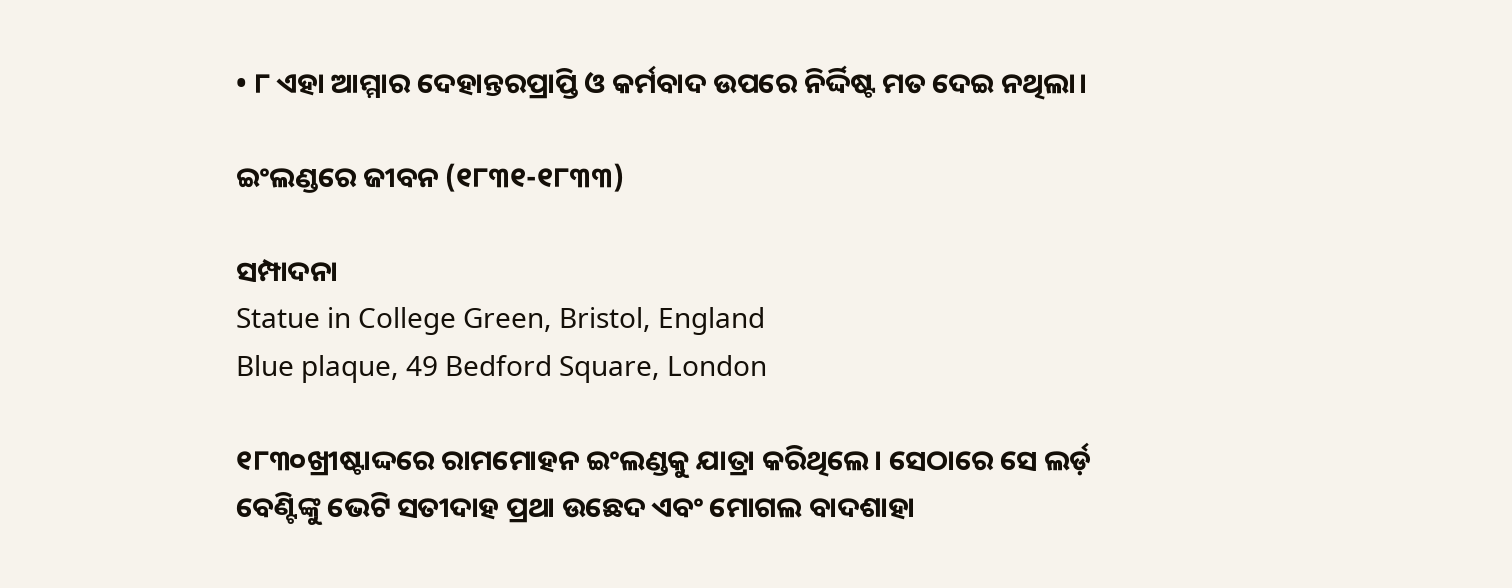• ୮ ଏହା ଆମ୍ମାର ଦେହାନ୍ତରପ୍ରାପ୍ତି ଓ କର୍ମବାଦ ଉପରେ ନିର୍ଦ୍ଦିଷ୍ଟ ମତ ଦେଇ ନଥିଲା।

ଇଂଲଣ୍ଡରେ ଜୀବନ (୧୮୩୧-୧୮୩୩)

ସମ୍ପାଦନା
Statue in College Green, Bristol, England
Blue plaque, 49 Bedford Square, London

୧୮୩୦ଖ୍ରୀଷ୍ଟାଦ୍ଦରେ ରାମମୋହନ ଇଂଲଣ୍ଡକୁ ଯାତ୍ରା କରିଥିଲେ। ସେଠାରେ ସେ ଲର୍ଡ଼ ବେଣ୍ଟିଙ୍କୁ ଭେଟି ସତୀଦାହ ପ୍ରଥା ଉଛେଦ ଏବଂ ମୋଗଲ ବାଦଶାହା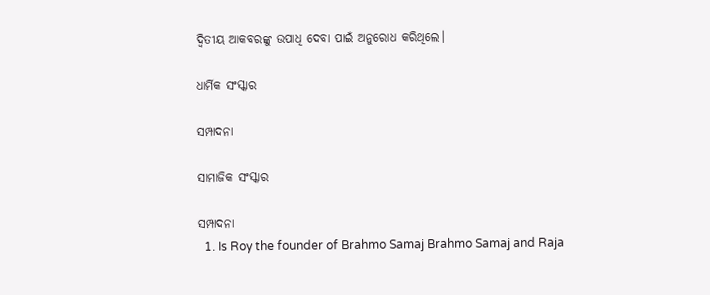ଦ୍ୱିତୀୟ ଆକବରଙ୍କୁ ଉପାଧି ଦେବା ପାଇଁ ଅନୁରୋଧ କରିଥିଲେ।

ଧାର୍ମିକ ସଂସ୍କାର

ସମ୍ପାଦନା

ସାମାଜିକ ସଂସ୍କାର

ସମ୍ପାଦନା
  1. Is Roy the founder of Brahmo Samaj Brahmo Samaj and Raja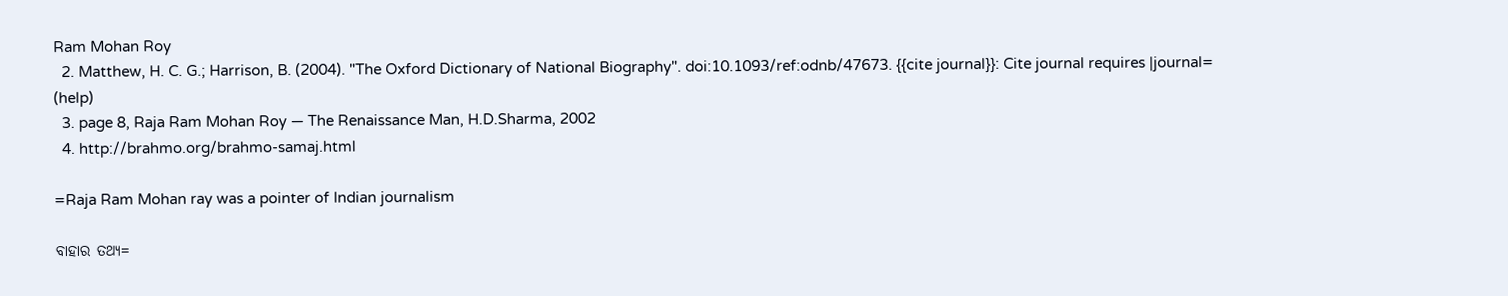Ram Mohan Roy
  2. Matthew, H. C. G.; Harrison, B. (2004). "The Oxford Dictionary of National Biography". doi:10.1093/ref:odnb/47673. {{cite journal}}: Cite journal requires |journal= (help)
  3. page 8, Raja Ram Mohan Roy — The Renaissance Man, H.D.Sharma, 2002
  4. http://brahmo.org/brahmo-samaj.html

=Raja Ram Mohan ray was a pointer of Indian journalism

ବାହାର ତଥ୍ୟ=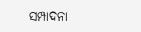ସମ୍ପାଦନା